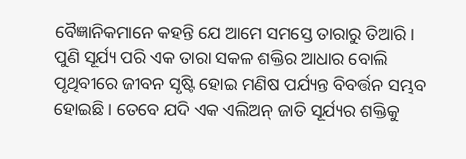ବୈଜ୍ଞାନିକମାନେ କହନ୍ତି ଯେ ଆମେ ସମସ୍ତେ ତାରାରୁ ତିଆରି। ପୁଣି ସୂର୍ଯ୍ୟ ପରି ଏକ ତାରା ସକଳ ଶକ୍ତିର ଆଧାର ବୋଲି ପୃଥିବୀରେ ଜୀବନ ସୃଷ୍ଟି ହୋଇ ମଣିଷ ପର୍ଯ୍ୟନ୍ତ ବିବର୍ତ୍ତନ ସମ୍ଭବ ହୋଇଛି। ତେବେ ଯଦି ଏକ ଏଲିଅନ୍ ଜାତି ସୂର୍ଯ୍ୟର ଶକ୍ତିକୁ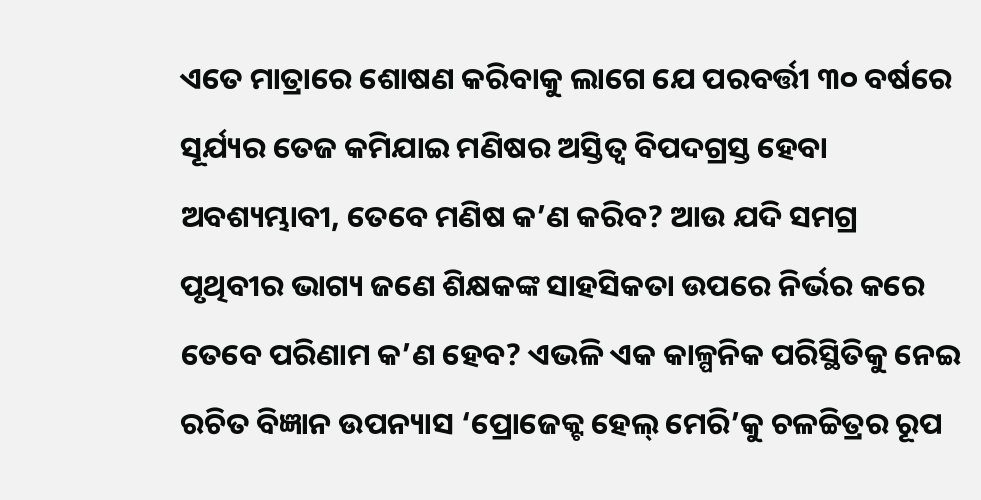ଏତେ ମାତ୍ରାରେ ଶୋଷଣ କରିବାକୁ ଲାଗେ ଯେ ପରବର୍ତ୍ତୀ ୩୦ ବର୍ଷରେ ସୂର୍ଯ୍ୟର ତେଜ କମିଯାଇ ମଣିଷର ଅସ୍ତିତ୍ବ ବିପଦଗ୍ରସ୍ତ ହେବା ଅବଶ୍ୟମ୍ଭାବୀ, ତେବେ ମଣିଷ କ’ଣ କରିବ? ଆଉ ଯଦି ସମଗ୍ର ପୃଥିବୀର ଭାଗ୍ୟ ଜଣେ ଶିକ୍ଷକଙ୍କ ସାହସିକତା ଉପରେ ନିର୍ଭର କରେ ତେବେ ପରିଣାମ କ’ଣ ହେବ? ଏଭଳି ଏକ କାଳ୍ପନିକ ପରିସ୍ଥିତିକୁ ନେଇ ରଚିତ ବିଜ୍ଞାନ ଉପନ୍ୟାସ ‘ପ୍ରୋଜେକ୍ଟ ହେଲ୍ ମେରି’କୁ ଚଳଚ୍ଚିତ୍ରର ରୂପ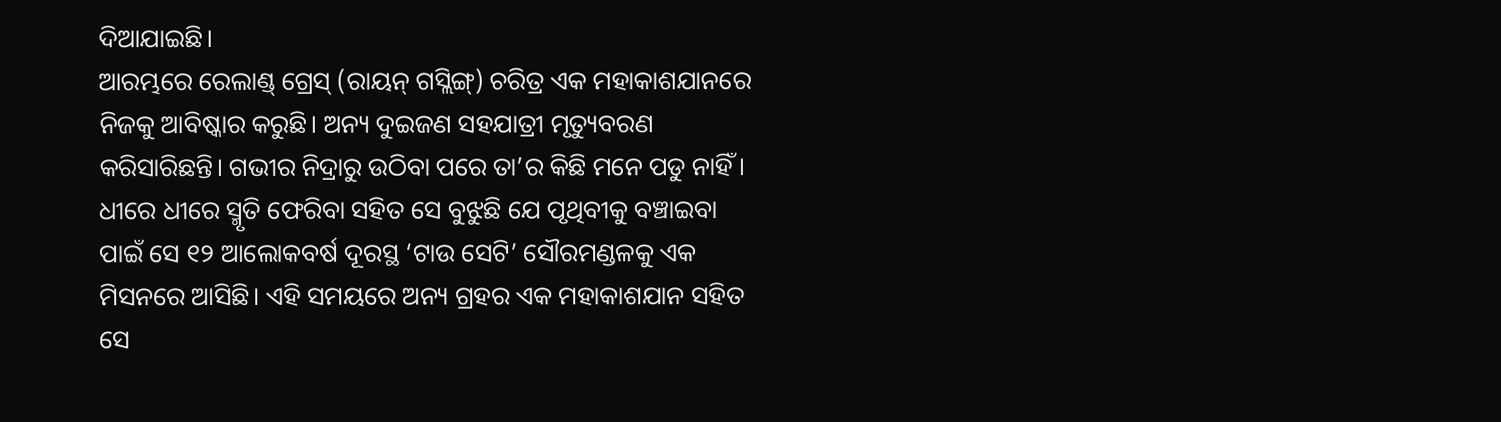ଦିଆଯାଇଛି।
ଆରମ୍ଭରେ ରେଲାଣ୍ଡ୍ ଗ୍ରେସ୍ (ରାୟନ୍ ଗସ୍ଲିଙ୍ଗ୍) ଚରିତ୍ର ଏକ ମହାକାଶଯାନରେ ନିଜକୁ ଆବିଷ୍କାର କରୁଛି। ଅନ୍ୟ ଦୁଇଜଣ ସହଯାତ୍ରୀ ମୃତ୍ୟୁବରଣ କରିସାରିଛନ୍ତି। ଗଭୀର ନିଦ୍ରାରୁ ଉଠିବା ପରେ ତା’ର କିଛି ମନେ ପଡୁ ନାହିଁ। ଧୀରେ ଧୀରେ ସ୍ମୃତି ଫେରିବା ସହିତ ସେ ବୁଝୁଛି ଯେ ପୃଥିବୀକୁ ବଞ୍ଚାଇବା ପାଇଁ ସେ ୧୨ ଆଲୋକବର୍ଷ ଦୂରସ୍ଥ ‘ଟାଉ ସେଟି’ ସୌରମଣ୍ଡଳକୁ ଏକ ମିସନରେ ଆସିଛି। ଏହି ସମୟରେ ଅନ୍ୟ ଗ୍ରହର ଏକ ମହାକାଶଯାନ ସହିତ ସେ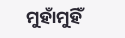ମୁହାଁମୁହିଁ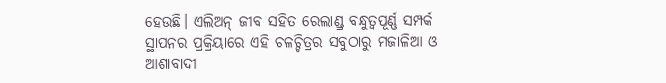ହେଉଛି। ଏଲିଅନ୍ ଜୀବ ସହିତ ରେଲାଣ୍ଡ୍ର ବନ୍ଧୁତ୍ବପୂର୍ଣ୍ଣ ସମ୍ପର୍କ ସ୍ଥାପନର ପ୍ରକ୍ରିୟାରେ ଏହି ଚଳଚ୍ଚିତ୍ରର ସବୁଠାରୁ ମଜାଳିଆ ଓ ଆଶାବାଦୀ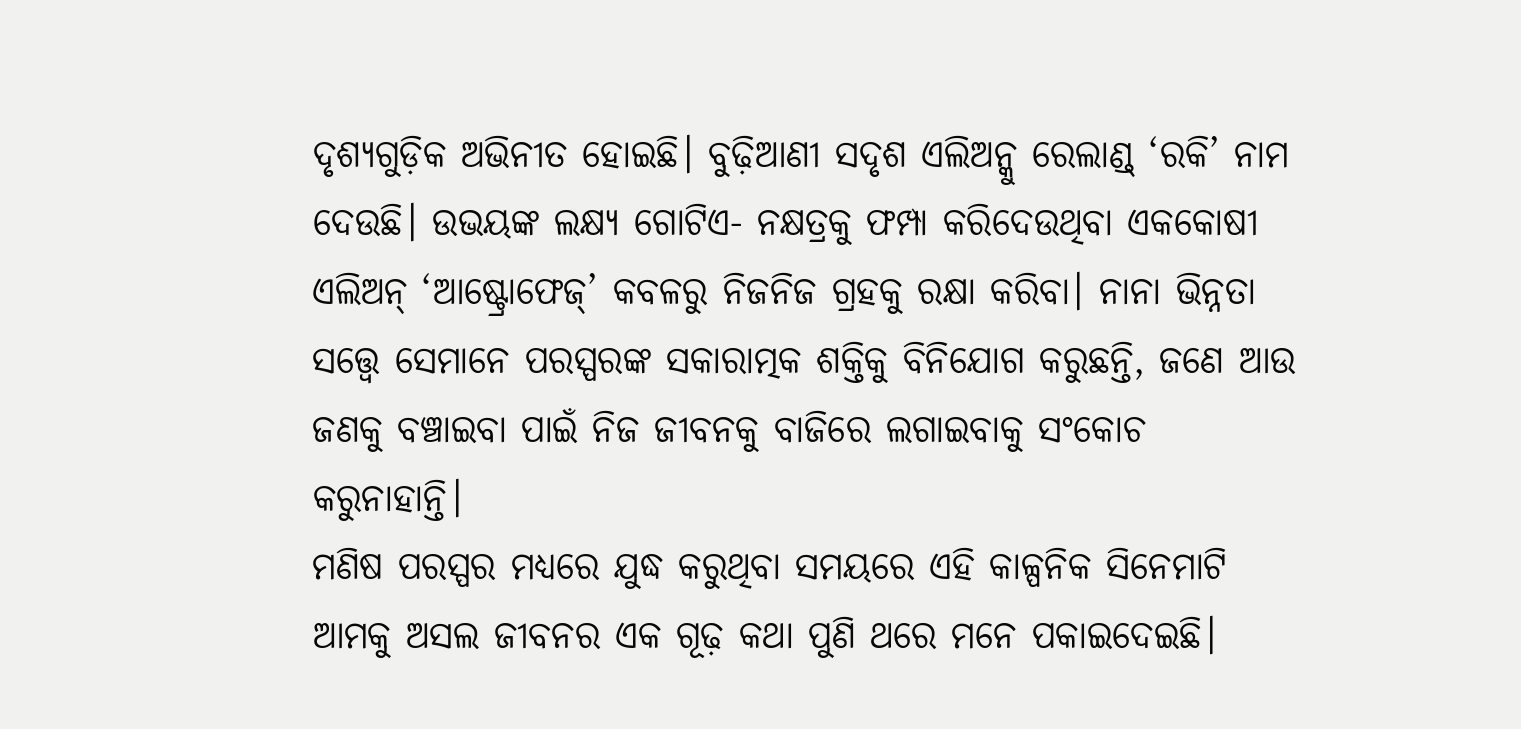ଦୃଶ୍ୟଗୁଡ଼ିକ ଅଭିନୀତ ହୋଇଛି। ବୁଢ଼ିଆଣୀ ସଦୃଶ ଏଲିଅନ୍କୁ ରେଲାଣ୍ଡ୍ ‘ରକି’ ନାମ ଦେଉଛି। ଉଭୟଙ୍କ ଲକ୍ଷ୍ୟ ଗୋଟିଏ- ନକ୍ଷତ୍ରକୁ ଫମ୍ପା କରିଦେଉଥିବା ଏକକୋଷୀ ଏଲିଅନ୍ ‘ଆଷ୍ଟ୍ରୋଫେଜ୍’ କବଳରୁ ନିଜନିଜ ଗ୍ରହକୁ ରକ୍ଷା କରିବା। ନାନା ଭିନ୍ନତା ସତ୍ତ୍ବେ ସେମାନେ ପରସ୍ପରଙ୍କ ସକାରାତ୍ମକ ଶକ୍ତିକୁ ବିନିଯୋଗ କରୁଛନ୍ତି, ଜଣେ ଆଉ ଜଣକୁ ବଞ୍ଚାଇବା ପାଇଁ ନିଜ ଜୀବନକୁ ବାଜିରେ ଲଗାଇବାକୁ ସଂକୋଚ କରୁନାହାନ୍ତି।
ମଣିଷ ପରସ୍ପର ମଧ୍ୟରେ ଯୁଦ୍ଧ କରୁଥିବା ସମୟରେ ଏହି କାଳ୍ପନିକ ସିନେମାଟି ଆମକୁ ଅସଲ ଜୀବନର ଏକ ଗୂଢ଼ କଥା ପୁଣି ଥରେ ମନେ ପକାଇଦେଇଛି।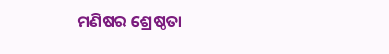ମଣିଷର ଶ୍ରେଷ୍ଠତା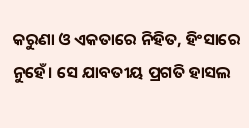କରୁଣା ଓ ଏକତାରେ ନିହିତ, ହିଂସାରେ ନୁହେଁ। ସେ ଯାବତୀୟ ପ୍ରଗତି ହାସଲ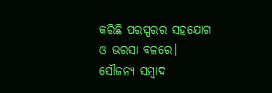କରିଛି ପରସ୍ପରର ସହଯୋଗ ଓ ଭରସା ବଳରେ।
ସୌଜନ୍ୟ ସମ୍ବାଦ